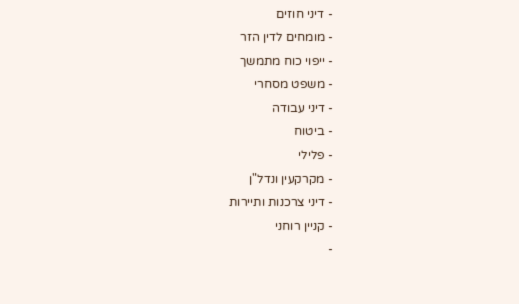- דיני חוזים
- מומחים לדין הזר
- ייפוי כוח מתמשך
- משפט מסחרי
- דיני עבודה
- ביטוח
- פלילי
- מקרקעין ונדל"ן
- דיני צרכנות ותיירות
- קניין רוחני
-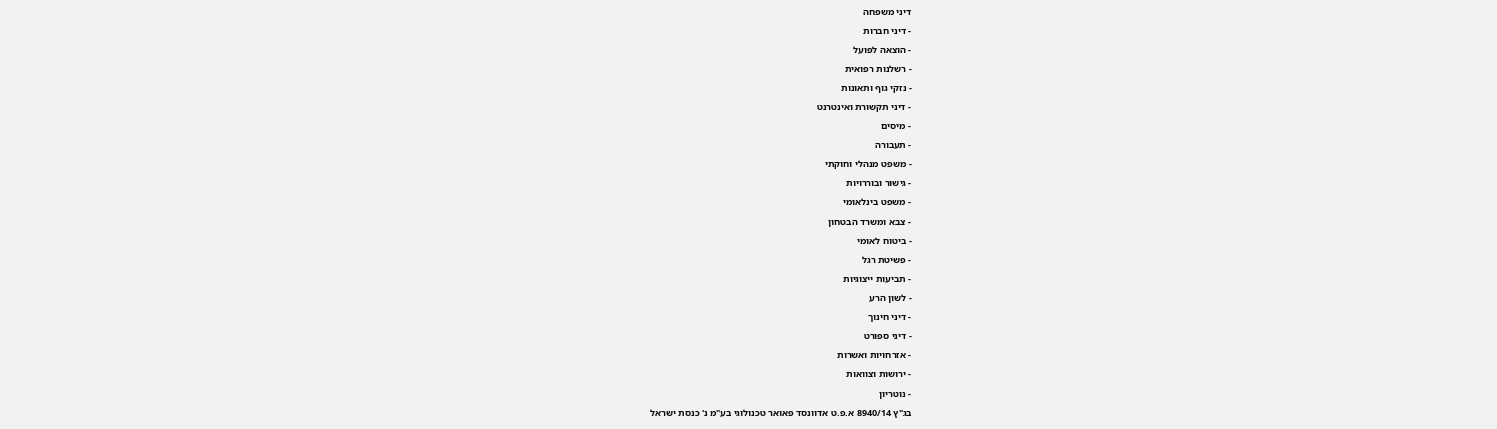דיני משפחה
- דיני חברות
- הוצאה לפועל
- רשלנות רפואית
- נזקי גוף ותאונות
- דיני תקשורת ואינטרנט
- מיסים
- תעבורה
- משפט מנהלי וחוקתי
- גישור ובוררויות
- משפט בינלאומי
- צבא ומשרד הבטחון
- ביטוח לאומי
- פשיטת רגל
- תביעות ייצוגיות
- לשון הרע
- דיני חינוך
- דיני ספורט
- אזרחויות ואשרות
- ירושות וצוואות
- נוטריון
בג"ץ 8940/14 א.פ.ט אדוונסד פאואר טכנולוגי בע"מ נ' כנסת ישראל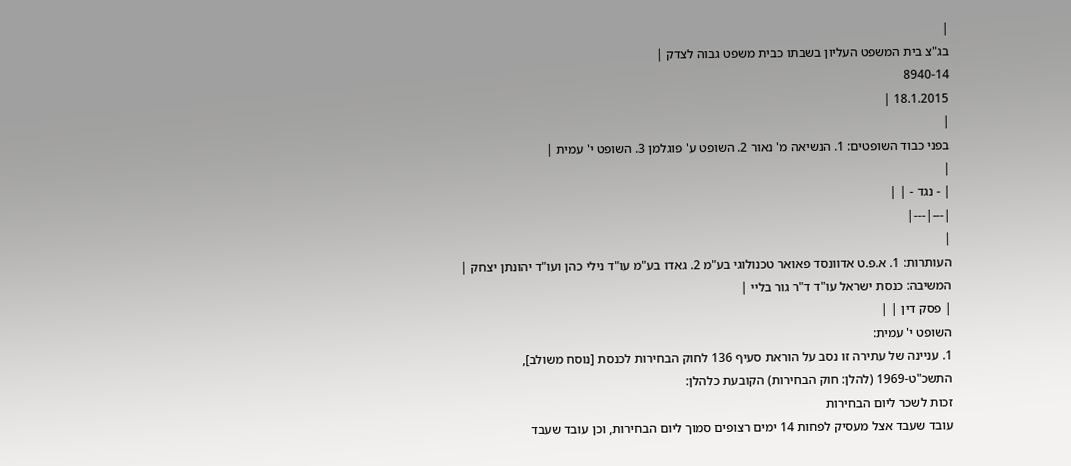|
בג"צ בית המשפט העליון בשבתו כבית משפט גבוה לצדק |
8940-14
18.1.2015 |
|
בפני כבוד השופטים: 1. הנשיאה מ' נאור 2. השופט ע' פוגלמן 3. השופט י' עמית |
|
| - נגד - | |
|---|---|
|
העותרות: 1. א.פ.ט אדוונסד פאואר טכנולוגי בע"מ 2. גאדו בע"מ עו"ד נילי כהן ועו"ד יהונתן יצחק |
המשיבה: כנסת ישראל עו"ד ד"ר גור בליי |
| פסק דין | |
השופט י' עמית:
1. עניינה של עתירה זו נסב על הוראת סעיף 136 לחוק הבחירות לכנסת [נוסח משולב], התשכ"ט-1969 (להלן: חוק הבחירות) הקובעת כלהלן:
זכות לשכר ליום הבחירות
עובד שעבד אצל מעסיק לפחות 14 ימים רצופים סמוך ליום הבחירות, וכן עובד שעבד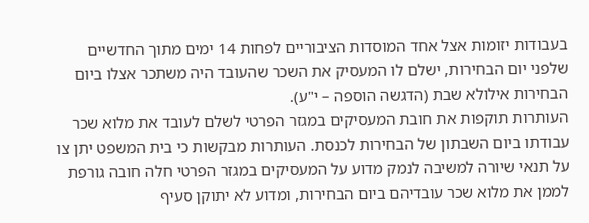בעבודות יזומות אצל אחד המוסדות הציבוריים לפחות 14 ימים מתוך החדשיים שלפני יום הבחירות, ישלם לו המעסיק את השכר שהעובד היה משתכר אצלו ביום הבחירות אילולא שבת (הדגשה הוספה – י"ע).
העותרות תוקפות את חובת המעסיקים במגזר הפרטי לשלם לעובד את מלוא שכר עבודתו ביום השבתון של הבחירות לכנסת. העותרות מבקשות כי בית המשפט יתן צו על תנאי שיורה למשיבה לנמק מדוע על המעסיקים במגזר הפרטי חלה חובה גורפת לממן את מלוא שכר עובדיהם ביום הבחירות, ומדוע לא יתוקן סעיף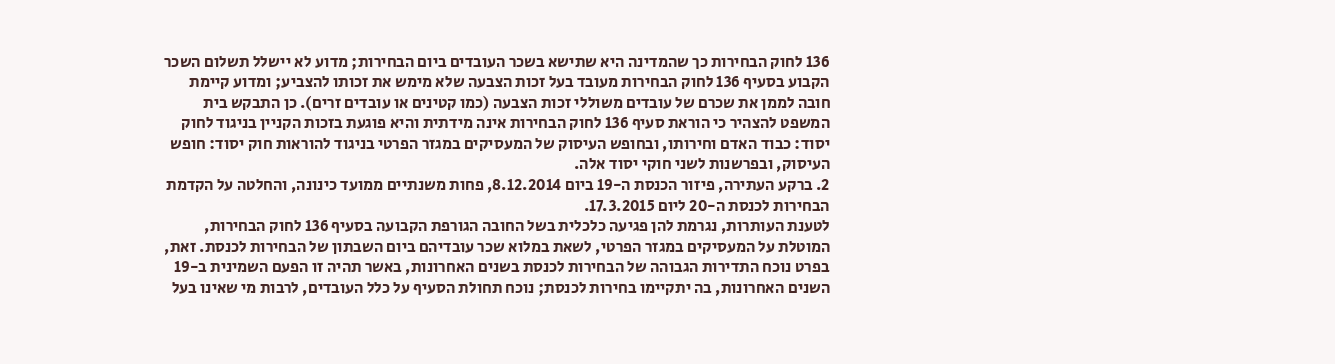136 לחוק הבחירות כך שהמדינה היא שתישא בשכר העובדים ביום הבחירות; מדוע לא יישלל תשלום השכר הקבוע בסעיף 136 לחוק הבחירות מעובד בעל זכות הצבעה שלא מימש את זכותו להצביע; ומדוע קיימת חובה לממן את שכרם של עובדים משוללי זכות הצבעה (כמו קטינים או עובדים זרים). כן התבקש בית המשפט להצהיר כי הוראת סעיף 136 לחוק הבחירות אינה מידתית והיא פוגעת בזכות הקניין בניגוד לחוק יסוד: כבוד האדם וחירותו, ובחופש העיסוק של המעסיקים במגזר הפרטי בניגוד להוראות חוק יסוד: חופש העיסוק, ובפרשנות לשני חוקי יסוד אלה.
2. ברקע העתירה, פיזור הכנסת ה-19 ביום 8.12.2014, פחות משנתיים ממועד כינונה, והחלטה על הקדמת הבחירות לכנסת ה-20 ליום 17.3.2015.
לטענת העותרות, נגרמת להן פגיעה כלכלית בשל החובה הגורפת הקבועה בסעיף 136 לחוק הבחירות, המוטלת על המעסיקים במגזר הפרטי, לשאת במלוא שכר עובדיהם ביום השבתון של הבחירות לכנסת. זאת, בפרט נוכח התדירות הגבוהה של הבחירות לכנסת בשנים האחרונות, באשר תהיה זו הפעם השמינית ב-19 השנים האחרונות, בה יתקיימו בחירות לכנסת; נוכח תחולת הסעיף על כלל העובדים, לרבות מי שאינו בעל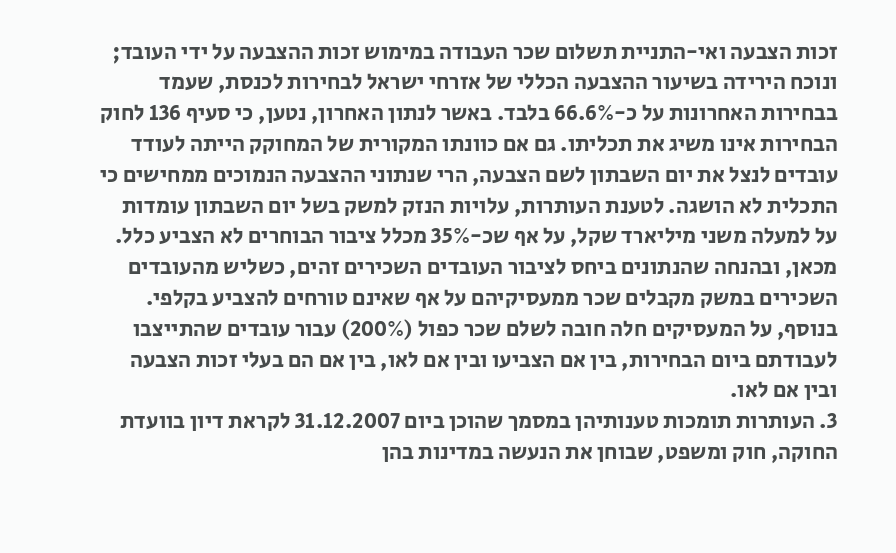זכות הצבעה ואי-התניית תשלום שכר העבודה במימוש זכות ההצבעה על ידי העובד; ונוכח הירידה בשיעור ההצבעה הכללי של אזרחי ישראל לבחירות לכנסת, שעמד בבחירות האחרונות על כ-66.6% בלבד. באשר לנתון האחרון, נטען, כי סעיף 136 לחוק הבחירות אינו משיג את תכליתו. גם אם כוונתו המקורית של המחוקק הייתה לעודד עובדים לנצל את יום השבתון לשם הצבעה, הרי שנתוני ההצבעה הנמוכים ממחישים כי התכלית לא הושגה. לטענת העותרות, עלויות הנזק למשק בשל יום השבתון עומדות על למעלה משני מיליארד שקל, על אף שכ-35% מכלל ציבור הבוחרים לא הצביע כלל. מכאן, ובהנחה שהנתונים ביחס לציבור העובדים השכירים זהים, כשליש מהעובדים השכירים במשק מקבלים שכר ממעסיקיהם על אף שאינם טורחים להצביע בקלפי. בנוסף, על המעסיקים חלה חובה לשלם שכר כפול (200%) עבור עובדים שהתייצבו לעבודתם ביום הבחירות, בין אם הצביעו ובין אם לאו, בין אם הם בעלי זכות הצבעה ובין אם לאו.
3. העותרות תומכות טענותיהן במסמך שהוכן ביום 31.12.2007 לקראת דיון בוועדת החוקה, חוק ומשפט, שבוחן את הנעשה במדינות בהן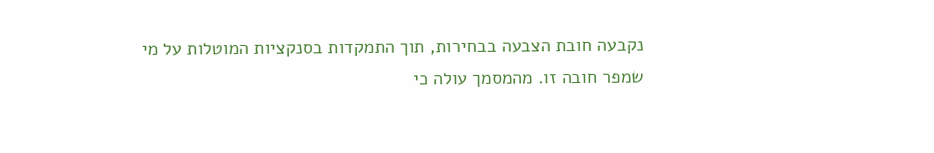נקבעה חובת הצבעה בבחירות, תוך התמקדות בסנקציות המוטלות על מי שמפר חובה זו. מהמסמך עולה כי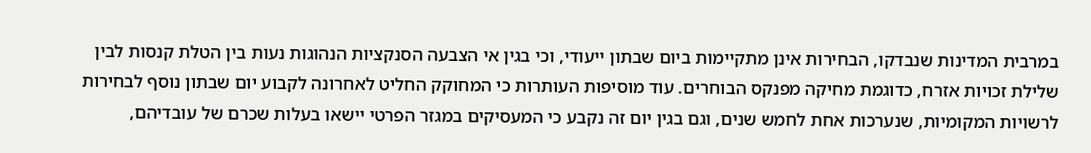במרבית המדינות שנבדקו, הבחירות אינן מתקיימות ביום שבתון ייעודי, וכי בגין אי הצבעה הסנקציות הנהוגות נעות בין הטלת קנסות לבין שלילת זכויות אזרח, כדוגמת מחיקה מפנקס הבוחרים. עוד מוסיפות העותרות כי המחוקק החליט לאחרונה לקבוע יום שבתון נוסף לבחירות לרשויות המקומיות, שנערכות אחת לחמש שנים, וגם בגין יום זה נקבע כי המעסיקים במגזר הפרטי יישאו בעלות שכרם של עובדיהם,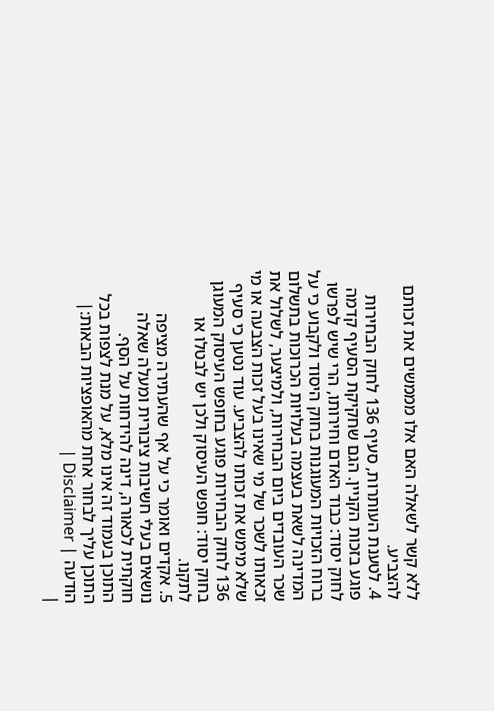ללא קשר לשאלה האם אלו מממשים את זכותם להצביע.
4. לטענת העותרות, סעיף 136 לחוק הבחירות פוגע בזכות הקניין. הגם שחקיקת הסעיף קדמה לחוק יסוד: כבוד האדם וחירותו, הרי שיש לפרשו ברוח הזכויות המעוגנות בחוק היסוד ולקבוע כי על המדינה לשאת בעצמה בעלויות הכרוכות בתשלום שכר העובדים ביום הבחירות, ולמיצער, לשלול את זכאותו לשכר של מי שאינו בעל זכות הצבעה או מי שלא מימש את זכותו להצביע. עוד נטען כי סעיף 136 לחוק הבחירות פוגע בחופש העיסוק המעוגן בחוק יסוד: חופש העיסוק ולכן יש לבטלו או לתקנו.
5. אקדים ואומר כי על אף שהעתירה מציפה נושאים בעלי חשיבות ציבורית ומעלה שאלה חוקתית לכאורה, דינה להידחות על הסף.
התוכן בעמוד זה אינו מלא, על מנת לצפות בכל התוכן עליך לבחור אחת מהאופציות הבאות:| הודעה | Disclaimer |
|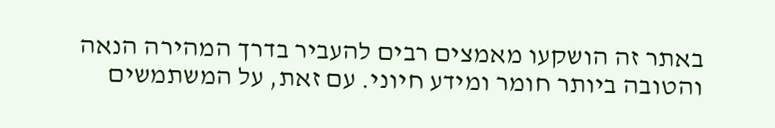באתר זה הושקעו מאמצים רבים להעביר בדרך המהירה הנאה והטובה ביותר חומר ומידע חיוני. עם זאת, על המשתמשים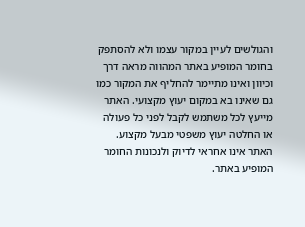והגולשים לעיין במקור עצמו ולא להסתפק בחומר המופיע באתר המהווה מראה דרך וכיוון ואינו מתיימר להחליף את המקור כמו גם שאינו בא במקום יעוץ מקצועי. האתר מייעץ לכל משתמש לקבל לפני כל פעולה או החלטה יעוץ משפטי מבעל מקצוע. האתר אינו אחראי לדיוק ולנכונות החומר המופיע באתר.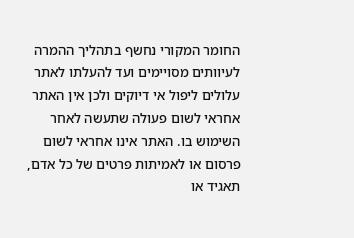החומר המקורי נחשף בתהליך ההמרה לעיוותים מסויימים ועד להעלתו לאתר עלולים ליפול אי דיוקים ולכן אין האתר אחראי לשום פעולה שתעשה לאחר השימוש בו. האתר אינו אחראי לשום פרסום או לאמיתות פרטים של כל אדם, תאגיד או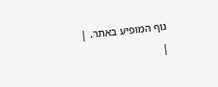גוף המופיע באתר. |
|